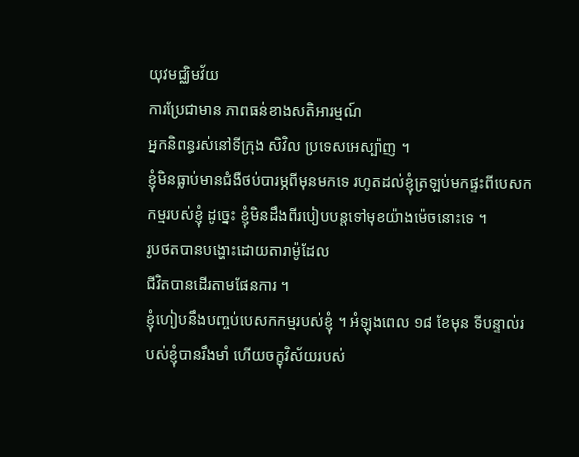យុវមជ្ឈិមវ័យ
ការប្រែជាមាន ភាពធន់ខាងសតិអារម្មណ៍
អ្នកនិពន្ធរស់នៅទីក្រុង សិវិល ប្រទេសអេស្ប៉ាញ ។
ខ្ញុំមិនធ្លាប់មានជំងឺថប់បារម្ភពីមុនមកទេ រហូតដល់ខ្ញុំត្រឡប់មកផ្ទះពីបេសកកម្មរបស់ខ្ញុំ ដូច្នេះ ខ្ញុំមិនដឹងពីរបៀបបន្ដទៅមុខយ៉ាងម៉េចនោះទេ ។
រូបថតបានបង្ហោះដោយតារាម៉ូដែល
ជីវិតបានដើរតាមផែនការ ។
ខ្ញុំហៀបនឹងបញ្ចប់បេសកកម្មរបស់ខ្ញុំ ។ អំឡុងពេល ១៨ ខែមុន ទីបន្ទាល់របស់ខ្ញុំបានរឹងមាំ ហើយចក្ខុវិស័យរបស់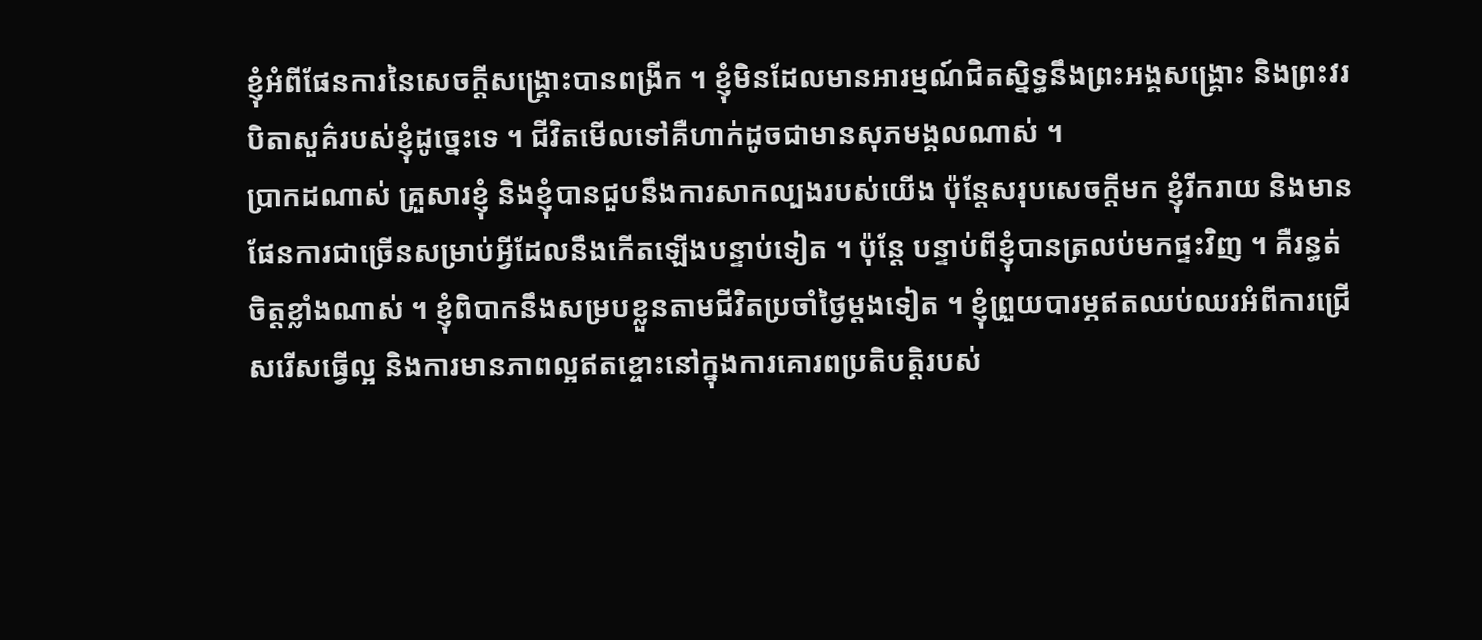ខ្ញុំអំពីផែនការនៃសេចក្ដីសង្គ្រោះបានពង្រីក ។ ខ្ញុំមិនដែលមានអារម្មណ៍ជិតស្និទ្ធនឹងព្រះអង្គសង្គ្រោះ និងព្រះវរបិតាសួគ៌របស់ខ្ញុំដូច្នេះទេ ។ ជីវិតមើលទៅគឺហាក់ដូចជាមានសុភមង្គលណាស់ ។
ប្រាកដណាស់ គ្រួសារខ្ញុំ និងខ្ញុំបានជួបនឹងការសាកល្បងរបស់យើង ប៉ុន្ដែសរុបសេចក្ដីមក ខ្ញុំរីករាយ និងមានផែនការជាច្រើនសម្រាប់អ្វីដែលនឹងកើតឡើងបន្ទាប់ទៀត ។ ប៉ុន្ដែ បន្ទាប់ពីខ្ញុំបានត្រលប់មកផ្ទះវិញ ។ គឺរន្ធត់ចិត្តខ្លាំងណាស់ ។ ខ្ញុំពិបាកនឹងសម្របខ្លួនតាមជីវិតប្រចាំថ្ងៃម្ដងទៀត ។ ខ្ញុំព្រួយបារម្ភឥតឈប់ឈរអំពីការជ្រើសរើសធ្វើល្អ និងការមានភាពល្អឥតខ្ចោះនៅក្នុងការគោរពប្រតិបត្តិរបស់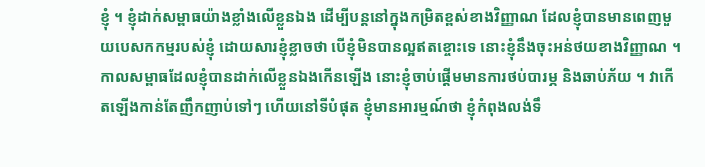ខ្ញុំ ។ ខ្ញុំដាក់សម្ពាធយ៉ាងខ្លាំងលើខ្លួនឯង ដើម្បីបន្ដនៅក្នុងកម្រិតខ្ពស់ខាងវិញ្ញាណ ដែលខ្ញុំបានមានពេញមួយបេសកកម្មរបស់ខ្ញុំ ដោយសារខ្ញុំខ្លាចថា បើខ្ញុំមិនបានល្អឥតខ្ចោះទេ នោះខ្ញុំនឹងចុះអន់ថយខាងវិញ្ញាណ ។
កាលសម្ពាធដែលខ្ញុំបានដាក់លើខ្លួនឯងកើនឡើង នោះខ្ញុំចាប់ផ្ដើមមានការថប់បារម្ភ និងឆាប់ភ័យ ។ វាកើតឡើងកាន់តែញឹកញាប់ទៅៗ ហើយនៅទីបំផុត ខ្ញុំមានអារម្មណ៍ថា ខ្ញុំកំពុងលង់ទឹ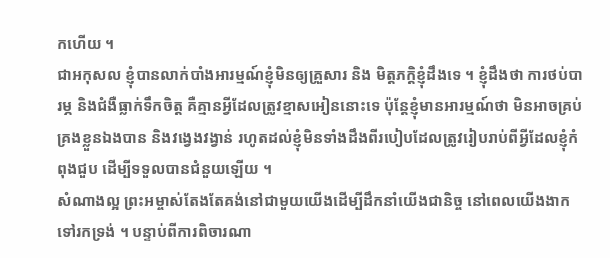កហើយ ។
ជាអកុសល ខ្ញុំបានលាក់បាំងអារម្មណ៍ខ្ញុំមិនឲ្យគ្រួសារ និង មិត្តភក្ដិខ្ញុំដឹងទេ ។ ខ្ញុំដឹងថា ការថប់បារម្ភ និងជំងឺធ្លាក់ទឹកចិត្ត គឺគ្មានអ្វីដែលត្រូវខ្មាសអៀននោះទេ ប៉ុន្ដែខ្ញុំមានអារម្មណ៍ថា មិនអាចគ្រប់គ្រងខ្លួនឯងបាន និងវង្វេងវង្វាន់ រហូតដល់ខ្ញុំមិនទាំងដឹងពីរបៀបដែលត្រូវរៀបរាប់ពីអ្វីដែលខ្ញុំកំពុងជួប ដើម្បីទទួលបានជំនួយឡើយ ។
សំណាងល្អ ព្រះអម្ចាស់តែងតែគង់នៅជាមួយយើងដើម្បីដឹកនាំយើងជានិច្ច នៅពេលយើងងាកទៅរកទ្រង់ ។ បន្ទាប់ពីការពិចារណា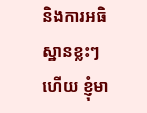និងការអធិស្ឋានខ្លះៗហើយ ខ្ញុំមា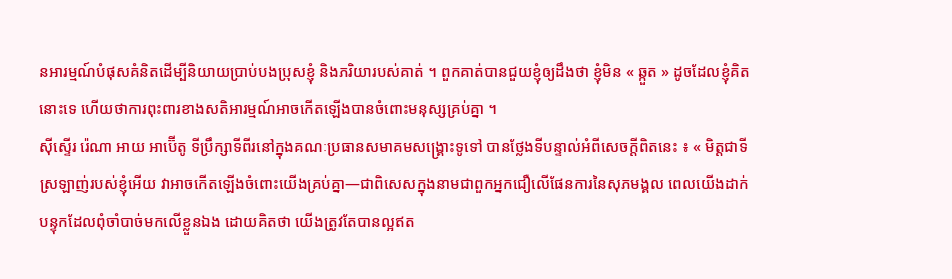នអារម្មណ៍បំផុសគំនិតដើម្បីនិយាយប្រាប់បងប្រុសខ្ញុំ និងភរិយារបស់គាត់ ។ ពួកគាត់បានជួយខ្ញុំឲ្យដឹងថា ខ្ញុំមិន « ឆ្កួត » ដូចដែលខ្ញុំគិតនោះទេ ហើយថាការពុះពារខាងសតិអារម្មណ៍អាចកើតឡើងបានចំពោះមនុស្សគ្រប់គ្នា ។
ស៊ីស្ទើរ រ៉េណា អាយ អាប៊ើតូ ទីប្រឹក្សាទីពីរនៅក្នុងគណៈប្រធានសមាគមសង្គ្រោះទូទៅ បានថ្លែងទីបន្ទាល់អំពីសេចក្ដីពិតនេះ ៖ « មិត្តជាទីស្រឡាញ់របស់ខ្ញុំអើយ វាអាចកើតឡើងចំពោះយើងគ្រប់គ្នា—ជាពិសេសក្នុងនាមជាពួកអ្នកជឿលើផែនការនៃសុភមង្គល ពេលយើងដាក់បន្ទុកដែលពុំចាំបាច់មកលើខ្លួនឯង ដោយគិតថា យើងត្រូវតែបានល្អឥត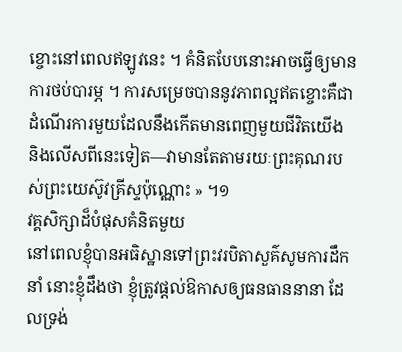ខ្ចោះនៅពេលឥឡូវនេះ ។ គំនិតបែបនោះអាចធ្វើឲ្យមានការថប់បារម្ភ ។ ការសម្រេចបាននូវភាពល្អឥតខ្ចោះគឺជាដំណើរការមួយដែលនឹងកើតមានពេញមួយជីវិតយើង និងលើសពីនេះទៀត—វាមានតែតាមរយៈព្រះគុណរបស់ព្រះយេស៊ូវគ្រីស្ទប៉ុណ្ណោះ » ។១
វគ្គសិក្សាដ៏បំផុសគំនិតមួយ
នៅពេលខ្ញុំបានអធិស្ឋានទៅព្រះវរបិតាសួគ៌សូមការដឹកនាំ នោះខ្ញុំដឹងថា ខ្ញុំត្រូវផ្ដល់ឱកាសឲ្យធនធាននានា ដែលទ្រង់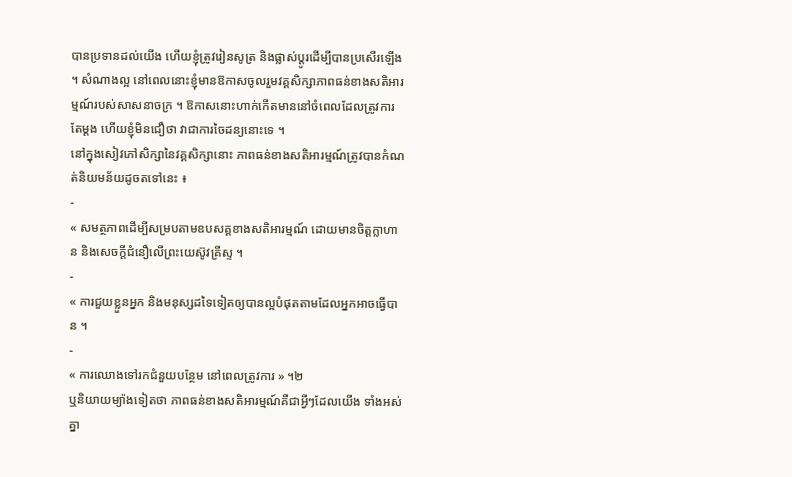បានប្រទានដល់យើង ហើយខ្ញុំត្រូវរៀនសូត្រ និងផ្លាស់ប្ដូរដើម្បីបានប្រសើរឡើង ។ សំណាងល្អ នៅពេលនោះខ្ញុំមានឱកាសចូលរួមវគ្គសិក្សាភាពធន់ខាងសតិអារម្មណ៍របស់សាសនាចក្រ ។ ឱកាសនោះហាក់កើតមាននៅចំពេលដែលត្រូវការតែម្តង ហើយខ្ញុំមិនជឿថា វាជាការចៃដន្យនោះទេ ។
នៅក្នុងសៀវភៅសិក្សានៃវគ្គសិក្សានោះ ភាពធន់ខាងសតិអារម្មណ៍ត្រូវបានកំណត់និយមន័យដូចតទៅនេះ ៖
-
« សមត្ថភាពដើម្បីសម្របតាមឧបសគ្គខាងសតិអារម្មណ៍ ដោយមានចិត្តក្លាហាន និងសេចក្តីជំនឿលើព្រះយេស៊ូវគ្រីស្ទ ។
-
« ការជួយខ្លួនអ្នក និងមនុស្សដទៃទៀតឲ្យបានល្អបំផុតតាមដែលអ្នកអាចធ្វើបាន ។
-
« ការឈោងទៅរកជំនួយបន្ថែម នៅពេលត្រូវការ » ។២
ឬនិយាយម្យ៉ាងទៀតថា ភាពធន់ខាងសតិអារម្មណ៍គឺជាអ្វីៗដែលយើង ទាំងអស់គ្នា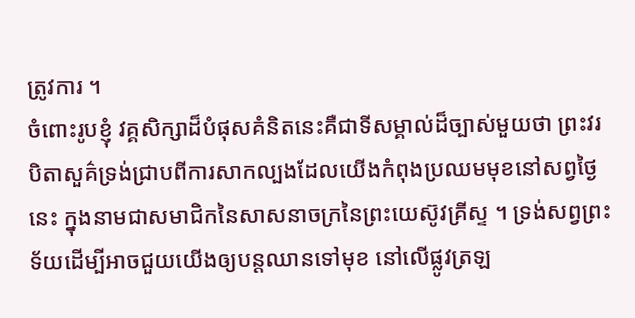ត្រូវការ ។
ចំពោះរូបខ្ញុំ វគ្គសិក្សាដ៏បំផុសគំនិតនេះគឺជាទីសម្គាល់ដ៏ច្បាស់មួយថា ព្រះវរបិតាសួគ៌ទ្រង់ជ្រាបពីការសាកល្បងដែលយើងកំពុងប្រឈមមុខនៅសព្វថ្ងៃនេះ ក្នុងនាមជាសមាជិកនៃសាសនាចក្រនៃព្រះយេស៊ូវគ្រីស្ទ ។ ទ្រង់សព្វព្រះទ័យដើម្បីអាចជួយយើងឲ្យបន្ដឈានទៅមុខ នៅលើផ្លូវត្រឡ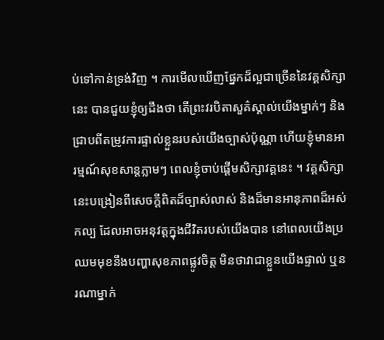ប់ទៅកាន់ទ្រង់វិញ ។ ការមើលឃើញផ្នែកដ៏ល្អជាច្រើននៃវគ្គសិក្សានេះ បានជួយខ្ញុំឲ្យដឹងថា តើព្រះវរបិតាសួគ៌ស្គាល់យើងម្នាក់ៗ និងជ្រាបពីតម្រូវការផ្ទាល់ខ្លួនរបស់យើងច្បាស់ប៉ុណ្ណា ហើយខ្ញុំមានអារម្មណ៍សុខសាន្ដភ្លាមៗ ពេលខ្ញុំចាប់ផ្ដើមសិក្សាវគ្គនេះ ។ វគ្គសិក្សានេះបង្រៀនពីសេចក្ដីពិតដ៏ច្បាស់លាស់ និងដ៏មានអានុភាពដ៏អស់កល្ប ដែលអាចអនុវត្តក្នុងជីវិតរបស់យើងបាន នៅពេលយើងប្រឈមមុខនឹងបញ្ហាសុខភាពផ្លូវចិត្ត មិនថាវាជាខ្លួនយើងផ្ទាល់ ឬនរណាម្នាក់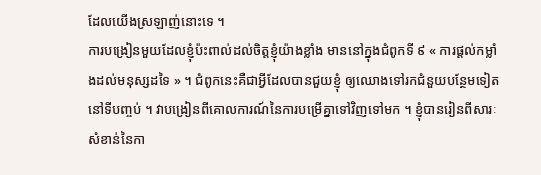ដែលយើងស្រឡាញ់នោះទេ ។
ការបង្រៀនមួយដែលខ្ញុំប៉ះពាល់ដល់ចិត្តខ្ញុំយ៉ាងខ្លាំង មាននៅក្នុងជំពូកទី ៩ « ការផ្ដល់កម្លាំងដល់មនុស្សដទៃ » ។ ជំពូកនេះគឺជាអ្វីដែលបានជួយខ្ញុំ ឲ្យឈោងទៅរកជំនួយបន្ថែមទៀតនៅទីបញ្ចប់ ។ វាបង្រៀនពីគោលការណ៍នៃការបម្រើគ្នាទៅវិញទៅមក ។ ខ្ញុំបានរៀនពីសារៈសំខាន់នៃកា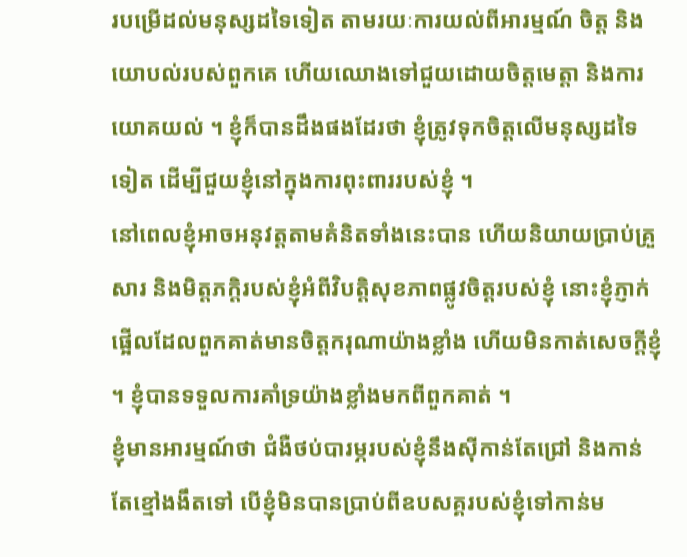របម្រើដល់មនុស្សដទៃទៀត តាមរយៈការយល់ពីអារម្មណ៍ ចិត្ត និងយោបល់របស់ពួកគេ ហើយឈោងទៅជួយដោយចិត្តមេត្តា និងការយោគយល់ ។ ខ្ញុំក៏បានដឹងផងដែរថា ខ្ញុំត្រូវទុកចិត្តលើមនុស្សដទៃទៀត ដើម្បីជួយខ្ញុំនៅក្នុងការពុះពាររបស់ខ្ញុំ ។
នៅពេលខ្ញុំអាចអនុវត្តតាមគំនិតទាំងនេះបាន ហើយនិយាយប្រាប់គ្រួសារ និងមិត្តភក្ដិរបស់ខ្ញុំអំពីវិបត្តិសុខភាពផ្លូវចិត្តរបស់ខ្ញុំ នោះខ្ញុំភ្ញាក់ផ្អើលដែលពួកគាត់មានចិត្តករុណាយ៉ាងខ្លាំង ហើយមិនកាត់សេចក្ដីខ្ញុំ ។ ខ្ញុំបានទទួលការគាំទ្រយ៉ាងខ្លាំងមកពីពួកគាត់ ។
ខ្ញុំមានអារម្មណ៍ថា ជំងឺថប់បារម្ភរបស់ខ្ញុំនឹងស៊ីកាន់តែជ្រៅ និងកាន់តែខ្មៅងងឹតទៅ បើខ្ញុំមិនបានប្រាប់ពីឧបសគ្គរបស់ខ្ញុំទៅកាន់ម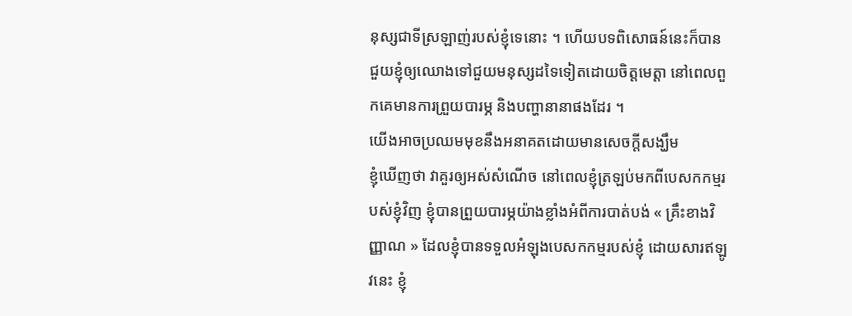នុស្សជាទីស្រឡាញ់របស់ខ្ញុំទេនោះ ។ ហើយបទពិសោធន៍នេះក៏បានជួយខ្ញុំឲ្យឈោងទៅជួយមនុស្សដទៃទៀតដោយចិត្តមេត្តា នៅពេលពួកគេមានការព្រួយបារម្ភ និងបញ្ហានានាផងដែរ ។
យើងអាចប្រឈមមុខនឹងអនាគតដោយមានសេចក្ដីសង្ឃឹម
ខ្ញុំឃើញថា វាគួរឲ្យអស់សំណើច នៅពេលខ្ញុំត្រឡប់មកពីបេសកកម្មរបស់ខ្ញុំវិញ ខ្ញុំបានព្រួយបារម្ភយ៉ាងខ្លាំងអំពីការបាត់បង់ « គ្រឹះខាងវិញ្ញាណ » ដែលខ្ញុំបានទទួលអំឡុងបេសកកម្មរបស់ខ្ញុំ ដោយសារឥឡូវនេះ ខ្ញុំ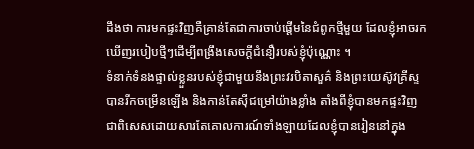ដឹងថា ការមកផ្ទះវិញគឺគ្រាន់តែជាការចាប់ផ្ដើមនៃជំពូកថ្មីមួយ ដែលខ្ញុំអាចរកឃើញរបៀបថ្មីៗដើម្បីពង្រឹងសេចក្ដីជំនឿរបស់ខ្ញុំប៉ុណ្ណោះ ។
ទំនាក់ទំនងផ្ទាល់ខ្លួនរបស់ខ្ញុំជាមួយនឹងព្រះវរបិតាសួគ៌ និងព្រះយេស៊ូវគ្រីស្ទបានរីកចម្រើនឡើង និងកាន់តែស៊ីជម្រៅយ៉ាងខ្លាំង តាំងពីខ្ញុំបានមកផ្ទះវិញ ជាពិសេសដោយសារតែគោលការណ៍ទាំងឡាយដែលខ្ញុំបានរៀននៅក្នុង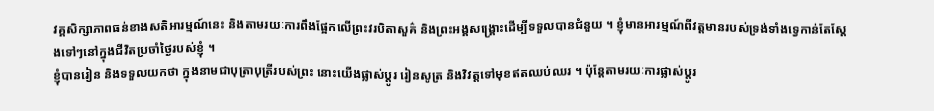វគ្គសិក្សាភាពធន់ខាងសតិអារម្មណ៍នេះ និងតាមរយៈការពឹងផ្អែកលើព្រះវរបិតាសួគ៌ និងព្រះអង្គសង្គ្រោះដើម្បីទទួលបានជំនួយ ។ ខ្ញុំមានអារម្មណ៍ពីវត្តមានរបស់ទ្រង់ទាំងទ្វេកាន់តែស្ដែងទៅៗនៅក្នុងជីវិតប្រចាំថ្ងៃរបស់ខ្ញុំ ។
ខ្ញុំបានរៀន និងទទួលយកថា ក្នុងនាមជាបុត្រាបុត្រីរបស់ព្រះ នោះយើងផ្លាស់ប្ដូរ រៀនសូត្រ និងវិវត្តទៅមុខឥតឈប់ឈរ ។ ប៉ុន្ដែតាមរយៈការផ្លាស់ប្ដូរ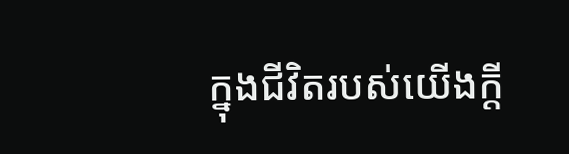ក្នុងជីវិតរបស់យើងក្ដី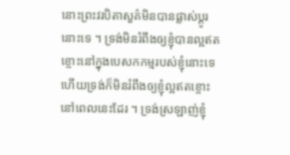នោះព្រះវរបិតាសួគ៌មិនបានផ្លាស់ប្ដូរនោះទេ ។ ទ្រង់មិនរំពឹងឲ្យខ្ញុំបានល្អឥតខ្ចោះនៅក្នុងបេសកកម្មរបស់ខ្ញុំនោះទេ ហើយទ្រង់ក៏មិនរំពឹងឲ្យខ្ញុំល្អឥតខ្ចោះនៅពេលនេះដែរ ។ ទ្រង់ស្រឡាញ់ខ្ញុំ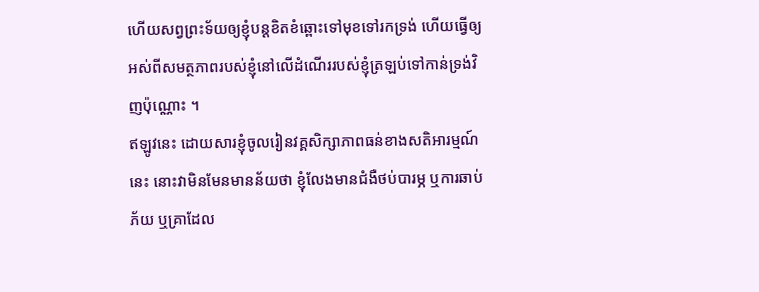ហើយសព្វព្រះទ័យឲ្យខ្ញុំបន្ដខិតខំឆ្ពោះទៅមុខទៅរកទ្រង់ ហើយធ្វើឲ្យអស់ពីសមត្ថភាពរបស់ខ្ញុំនៅលើដំណើររបស់ខ្ញុំត្រឡប់ទៅកាន់ទ្រង់វិញប៉ុណ្ណោះ ។
ឥឡូវនេះ ដោយសារខ្ញុំចូលរៀនវគ្គសិក្សាភាពធន់ខាងសតិអារម្មណ៍នេះ នោះវាមិនមែនមានន័យថា ខ្ញុំលែងមានជំងឺថប់បារម្ភ ឬការឆាប់ភ័យ ឬគ្រាដែល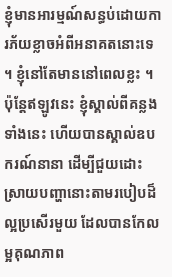ខ្ញុំមានអារម្មណ៍សន្ធប់ដោយការភ័យខ្លាចអំពីអនាគតនោះទេ ។ ខ្ញុំនៅតែមាននៅពេលខ្លះ ។ ប៉ុន្ដែឥឡូវនេះ ខ្ញុំស្គាល់ពីគន្លងទាំងនេះ ហើយបានស្គាល់ឧបករណ៍នានា ដើម្បីជួយដោះស្រាយបញ្ហានោះតាមរបៀបដ៏ល្អប្រសើរមួយ ដែលបានកែលម្អគុណភាព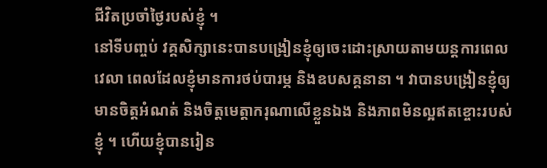ជីវិតប្រចាំថ្ងៃរបស់ខ្ញុំ ។
នៅទីបញ្ចប់ វគ្គសិក្សានេះបានបង្រៀនខ្ញុំឲ្យចេះដោះស្រាយតាមយន្ដការពេលវេលា ពេលដែលខ្ញុំមានការថប់បារម្ភ និងឧបសគ្គនានា ។ វាបានបង្រៀនខ្ញុំឲ្យមានចិត្តអំណត់ និងចិត្តមេត្តាករុណាលើខ្លួនឯង និងភាពមិនល្អឥតខ្ចោះរបស់ខ្ញុំ ។ ហើយខ្ញុំបានរៀន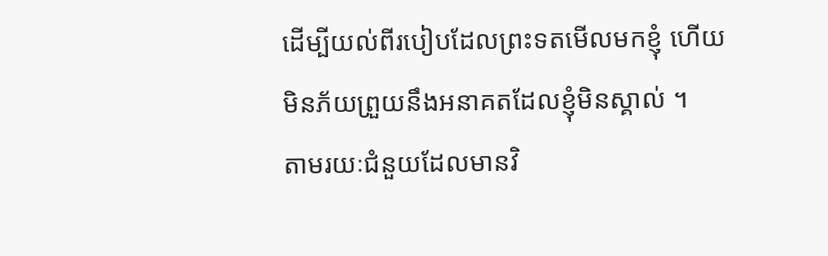ដើម្បីយល់ពីរបៀបដែលព្រះទតមើលមកខ្ញុំ ហើយមិនភ័យព្រួយនឹងអនាគតដែលខ្ញុំមិនស្គាល់ ។
តាមរយៈជំនួយដែលមានវិ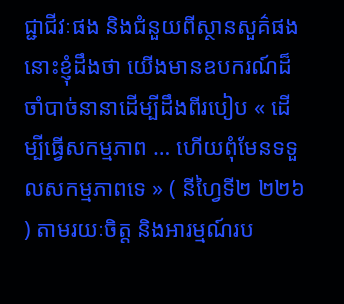ជ្ជាជីវៈផង និងជំនួយពីស្ថានសួគ៌ផង នោះខ្ញុំដឹងថា យើងមានឧបករណ៍ដ៏ចាំបាច់នានាដើម្បីដឹងពីរបៀប « ដើម្បីធ្វើសកម្មភាព … ហើយពុំមែនទទួលសកម្មភាពទេ » ( នីហ្វៃទី២ ២២៦ ) តាមរយៈចិត្ត និងអារម្មណ៍រប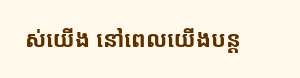ស់យើង នៅពេលយើងបន្ដ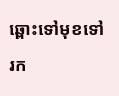ឆ្ពោះទៅមុខទៅរក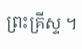ព្រះគ្រីស្ទ ។